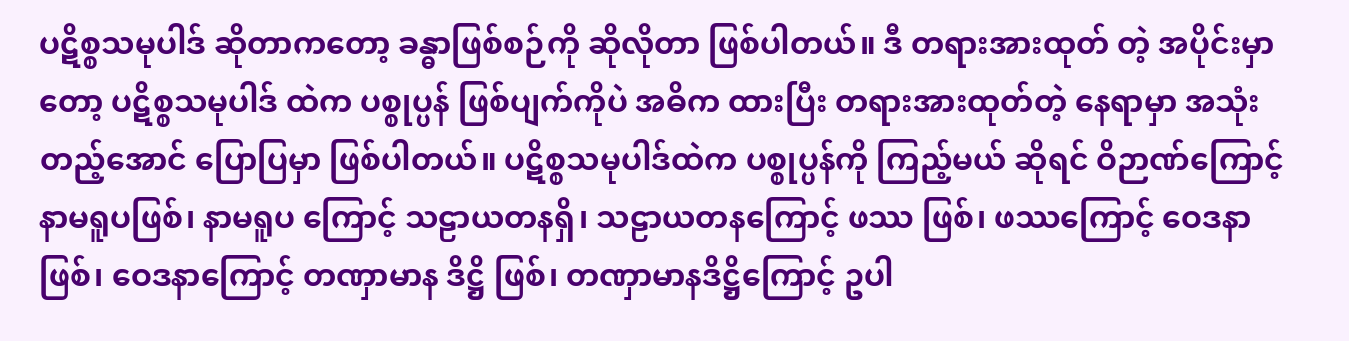ပဋိစ္စသမုပါဒ် ဆိုတာကတော့ ခန္ဓာဖြစ်စဉ်ကို ဆိုလိုတာ ဖြစ်ပါတယ်။ ဒီ တရားအားထုတ် တဲ့ အပိုင်းမှာတော့ ပဋိစ္စသမုပါဒ် ထဲက ပစ္စုပ္ပန် ဖြစ်ပျက်ကိုပဲ အဓိက ထားပြီး တရားအားထုတ်တဲ့ နေရာမှာ အသုံးတည့်အောင် ပြောပြမှာ ဖြစ်ပါတယ်။ ပဋိစ္စသမုပါဒ်ထဲက ပစ္စုပ္ပန်ကို ကြည့်မယ် ဆိုရင် ဝိဉာဏ်ကြောင့် နာမရူပဖြစ်၊ နာမရူပ ကြောင့် သဠာယတနရှိ၊ သဠာယတနကြောင့် ဖဿ ဖြစ်၊ ဖဿကြောင့် ဝေဒနာ ဖြစ်၊ ဝေဒနာကြောင့် တဏှာမာန ဒိဋ္ဌိ ဖြစ်၊ တဏှာမာနဒိဋ္ဌိကြောင့် ဥပါ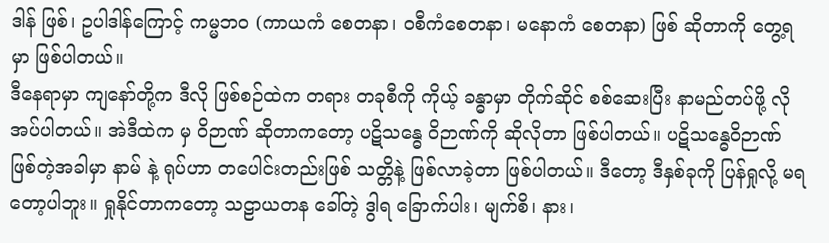ဒါန် ဖြစ်၊ ဥပါဒါန်ကြောင့် ကမ္မဘဝ (ကာယကံ စေတနာ၊ ဝစီကံစေတနာ၊ မနောကံ စေတနာ) ဖြစ် ဆိုတာကို တွေ့ရမှာ ဖြစ်ပါတယ်။
ဒီနေရာမှာ ကျနော်တို့က ဒီလို ဖြစ်စဉ်ထဲက တရား တခုစီကို ကိုယ့် ခန္ဓာမှာ တိုက်ဆိုင် စစ်ဆေးပြီး နာမည်တပ်ဖို့ လိုအပ်ပါတယ်။ အဲဒီထဲက မှ ဝိဉာဏ် ဆိုတာကတော့ ပဋိသန္ဓေ ဝိဉာဏ်ကို ဆိုလိုတာ ဖြစ်ပါတယ်။ ပဋိသန္ဓေဝိဉာဏ် ဖြစ်တဲ့အခါမှာ နာမ် နဲ့ ရုပ်ဟာ တပေါင်းတည်းဖြစ် သတ္တိနဲ့ ဖြစ်လာခဲ့တာ ဖြစ်ပါတယ်။ ဒီတော့ ဒီနှစ်ခုကို ပြန်ရှုလို့ မရတော့ပါဘူး။ ရှုနိုင်တာကတော့ သဠာယတန ခေါ်တဲ့ ဒွါရ ခြောက်ပါး၊ မျက်စိ၊ နား၊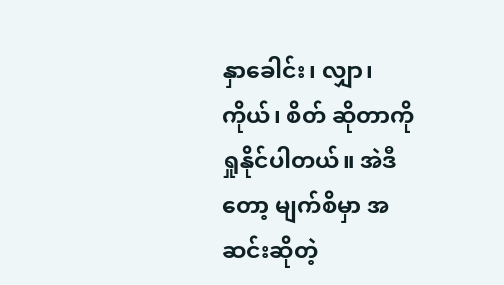နှာခေါင်း၊ လျှာ၊ ကိုယ်၊ စိတ် ဆိုတာကို ရှုနိုင်ပါတယ်။ အဲဒီတော့ မျက်စိမှာ အဆင်းဆိုတဲ့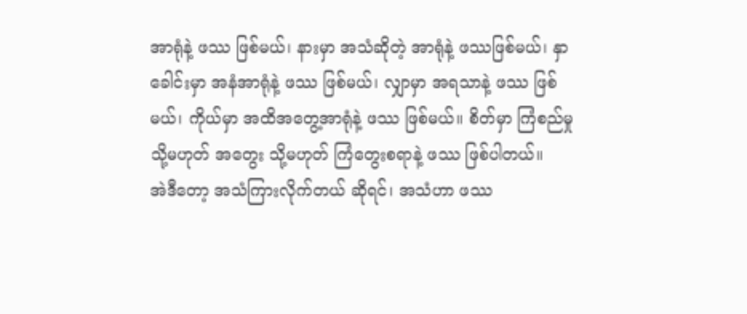အာရုံနဲ့ ဖဿ ဖြစ်မယ်၊ နားမှာ အသံဆိုတဲ့ အာရုံနဲ့ ဖဿဖြစ်မယ်၊ နှာခေါင်းမှာ အနံအာရုံနဲ့ ဖဿ ဖြစ်မယ်၊ လျှာမှာ အရသာနဲ့ ဖဿ ဖြစ်မယ်၊ ကိုယ်မှာ အထိအတွေ့အာရုံနဲ့ ဖဿ ဖြစ်မယ်။ စိတ်မှာ ကြံစည်မှု သို့မဟုတ် အတွေး သို့မဟုတ် ကြံတွေးစရာနဲ့ ဖဿ ဖြစ်ပါတယ်။
အဲဒီတော့ အသံကြားလိုက်တယ် ဆိုရင်၊ အသံဟာ ဖဿ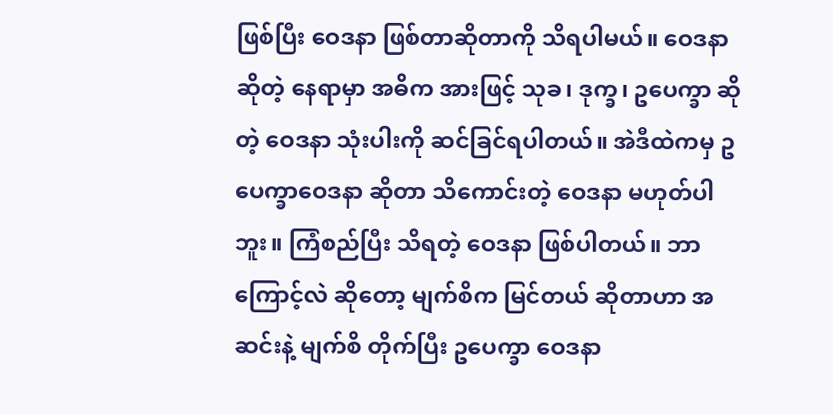ဖြစ်ပြီး ဝေဒနာ ဖြစ်တာဆိုတာကို သိရပါမယ်။ ဝေဒနာ ဆိုတဲ့ နေရာမှာ အဓိက အားဖြင့် သုခ၊ ဒုက္ခ၊ ဥပေက္ခာ ဆိုတဲ့ ဝေဒနာ သုံးပါးကို ဆင်ခြင်ရပါတယ်။ အဲဒီထဲကမှ ဥပေက္ခာဝေဒနာ ဆိုတာ သိကောင်းတဲ့ ဝေဒနာ မဟုတ်ပါဘူး။ ကြံစည်ပြီး သိရတဲ့ ဝေဒနာ ဖြစ်ပါတယ်။ ဘာကြောင့်လဲ ဆိုတော့ မျက်စိက မြင်တယ် ဆိုတာဟာ အဆင်းနဲ့ မျက်စိ တိုက်ပြီး ဥပေက္ခာ ဝေဒနာ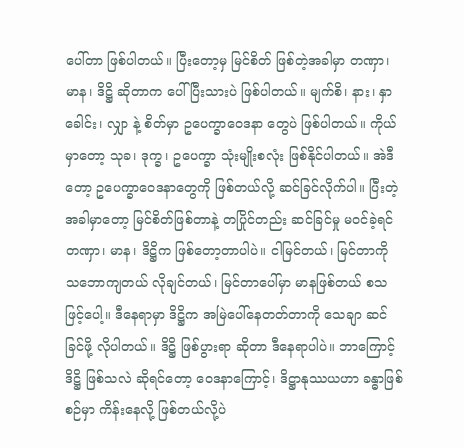ပေါ်တာ ဖြစ်ပါတယ်။ ပြီးတော့မှ မြင်စိတ် ဖြစ်တဲ့အခါမှာ တဏှာ၊ မာန၊ ဒိဋ္ဌိ ဆိုတာက ပေါ်ပြီးသားပဲ ဖြစ်ပါတယ်။ မျက်စိ၊ နား၊ နှာခေါင်း၊ လျှာ နဲ့ စိတ်မှာ ဥပေက္ခာဝေဒနာ တွေပဲ ဖြစ်ပါတယ်။ ကိုယ်မှာတော့ သုခ၊ ဒုက္ခ၊ ဥပေက္ခာ သုံးမျိုးစလုံး ဖြစ်နိုင်ပါတယ်။ အဲဒီတော့ ဥပေက္ခာဝေဒနာတွေကို ဖြစ်တယ်လို့ ဆင်ခြင်လိုက်ပါ။ ပြီးတဲ့အခါမှာတော့ မြင်စိတ်ဖြစ်တာနဲ့ တပြိုင်တည်း ဆင်ခြင်မှု မဝင်ခဲ့ရင် တဏှာ၊ မာန၊ ဒိဋ္ဌိက ဖြစ်တော့တာပါပဲ။ ငါမြင်တယ်၊ မြင်တာကို သဘောကျတယ် လိုချင်တယ်၊ မြင်တာပေါ်မှာ မာနဖြစ်တယ် စသဖြင့်ပေါ့။ ဒီနေရာမှာ ဒိဋ္ဌိက အမြဲပေါ်နေတတ်တာကို သေချာ ဆင်ခြင်ဖို့ လိုပါတယ်။ ဒိဋ္ဌိ ဖြစ်ပွားရာ ဆိုတာ ဒီနေရာပါပဲ။ ဘာကြောင့် ဒိဋ္ဌိ ဖြစ်သလဲ ဆိုရင်တော့ ဝေဒနာကြောင့်၊ ဒိဋ္ဌာနုဿယဟာ ခန္ဓာဖြစ်စဉ်မှာ ကိန်းနေလို့ ဖြစ်တယ်လို့ပဲ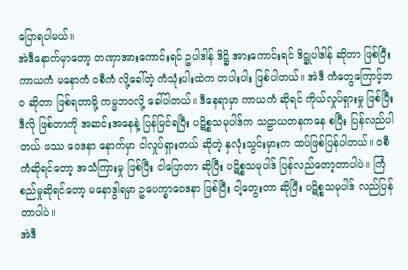ပြောရပါမယ်။
အဲဒီနောက်မှာတော့ တဏှာအားကောင်းရင် ဥပါဒါန် ဒိဋ္ဌိ အားကောင်းရင် ဒိဋ္ဌုပါဒါန် ဆိုတာ ဖြစ်ပြီး ကာယကံ မနောကံ ဝစီကံ လို့ခေါ်တဲ့ ကံသုံးပါးထဲက တပါးပါး ဖြစ်ပါတယ်။ အဲဒီ ကံတွေကြောင့်ဘဝ ဆိုတာ ဖြစ်ရတာမို့ ကမ္မဘဝလို့ ခေါ်ပါတယ်။ ဒီနေရာမှာ ကာယကံ ဆိုရင် ကိုယ်လှုပ်ရှားမှု ဖြစ်ပြီး ဒီလို ဖြစ်တာကို အဆင်းအနေနဲ့ ပြန်မြင်ရပြီး ပဋိစ္စသမုပါဒ်က သဠာယတနကနေ စပြီး ပြန်လည်ပါတယ် ဖဿ ဝေဒနာ နောက်မှာ ငါလှုပ်ရှားတယ် ဆိုတဲ့ နှလုံးသွင်းမှားက ထပ်ဖြစ်ပြန်ပါတယ်။ ဝစီကံဆိုရင်တော့ အသံကြားမှု ဖြစ်ပြီး ငါပြောတာ ဆိုပြီး ပဋိစ္စသမုပါဒ် ပြန်လည်တော့တာပါပဲ။ ကြံစည်မှုဆိုရင်တော့ မနောဒွါရမှာ ဥပေက္ခာဝေဒနာ ဖြစ်ပြီး ငါ့တွေးတာ ဆိုပြီး ပဋိစ္စသမုပါဒ် လည်ပြန်တာပါပဲ။
အဲဒီ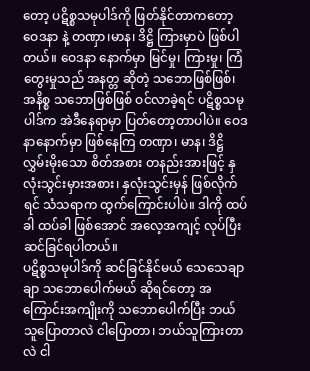တော့ ပဋိစ္စသမုပါဒ်ကို ဖြတ်နိုင်တာကတော့ ဝေဒနာ နဲ့ တဏှာ၊မာန၊ ဒိဋ္ဌိ ကြားမှာပဲ ဖြစ်ပါတယ်။ ဝေဒနာ နောက်မှာ မြင်မှု၊ ကြားမှု၊ ကြံတွေးမှုသည် အနတ္တ ဆိုတဲ့ သဘောဖြစ်ဖြစ်၊ အနိစ္စ သဘောဖြစ်ဖြစ် ဝင်လာခဲ့ရင် ပဋိစ္စသမုပါဒ်က အဲဒီနေရာမှာ ပြတ်တော့တာပါပဲ။ ဝေဒနာနောက်မှာ ဖြစ်နေကြ တဏှာ၊ မာန၊ ဒိဋ္ဌိ လွှမ်းမိုးသော စိတ်အစား တနည်းအားဖြင့် နှလုံးသွင်းမှားအစား၊ နှလုံးသွင်းမှန် ဖြစ်လိုက်ရင် သံသရာက ထွက်ကြောင်းပါပဲ။ ဒါကို ထပ်ခါ ထပ်ခါ ဖြစ်အောင် အလေ့အကျင့် လုပ်ပြီး ဆင်ခြင်ရပါတယ်။
ပဋိစ္စသမုပါဒ်ကို ဆင်ခြင်နိုင်မယ် သေသေချာချာ သဘောပေါက်မယ် ဆိုရင်တော့ အကြောင်းအကျိုးကို သဘောပေါက်ပြီး ဘယ်သူပြောတာလဲ ငါပြောတာ၊ ဘယ်သူကြားတာလဲ ငါ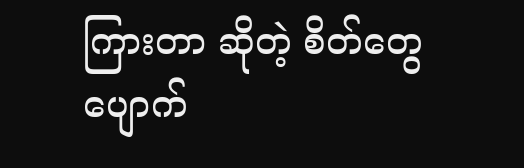ကြားတာ ဆိုတဲ့ စိတ်တွေပျောက်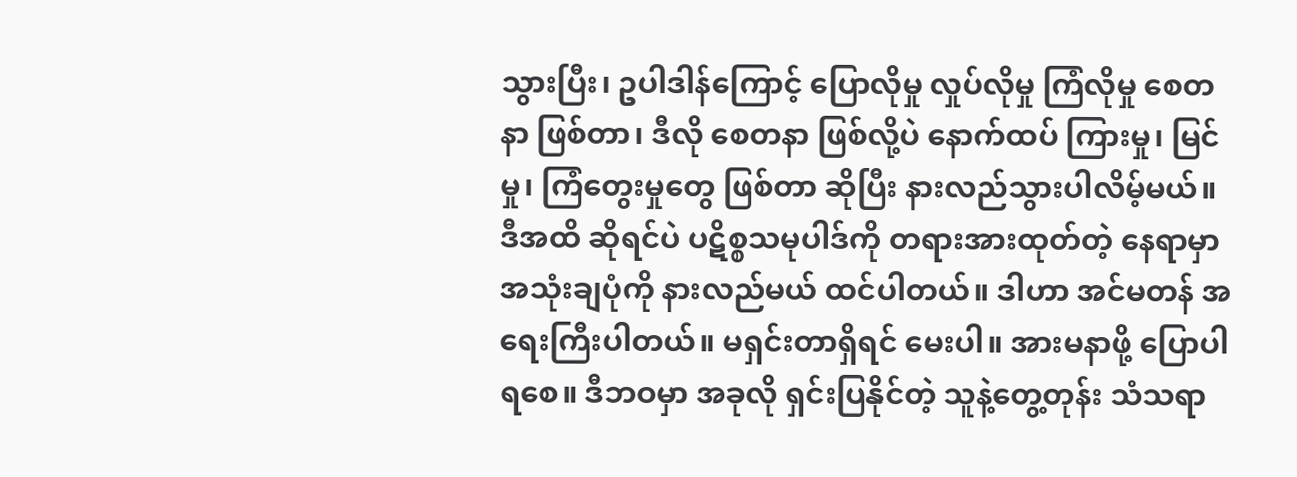သွားပြီး၊ ဥပါဒါန်ကြောင့် ပြောလိုမှု လှုပ်လိုမှု ကြံလိုမှု စေတနာ ဖြစ်တာ၊ ဒီလို စေတနာ ဖြစ်လို့ပဲ နောက်ထပ် ကြားမှု၊ မြင်မှု၊ ကြံတွေးမှုတွေ ဖြစ်တာ ဆိုပြီး နားလည်သွားပါလိမ့်မယ်။
ဒီအထိ ဆိုရင်ပဲ ပဋိစ္စသမုပါဒ်ကို တရားအားထုတ်တဲ့ နေရာမှာ အသုံးချပုံကို နားလည်မယ် ထင်ပါတယ်။ ဒါဟာ အင်မတန် အရေးကြီးပါတယ်။ မရှင်းတာရှိရင် မေးပါ။ အားမနာဖို့ ပြောပါရစေ။ ဒီဘဝမှာ အခုလို ရှင်းပြနိုင်တဲ့ သူနဲ့တွေ့တုန်း သံသရာ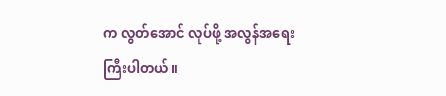က လွတ်အောင် လုပ်ဖို့ အလွန်အရေးကြီးပါတယ်။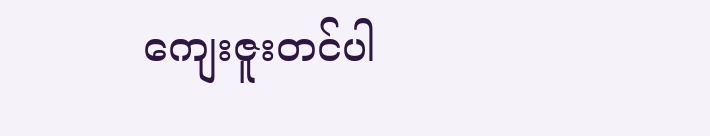ကျေးဇူးတင်ပါ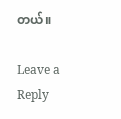တယ်။

Leave a Reply